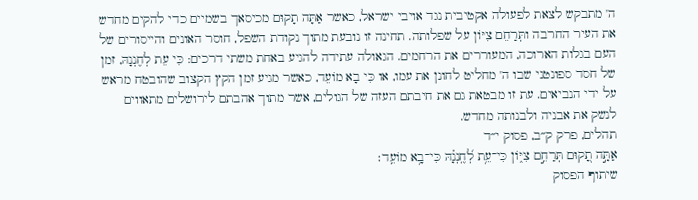ה' מתבקש לצאת לפעולה אקטיבית נגד אויבי ישראל, כאשר אַתָּה תָקוּם מכיסאך בשמיים כדי להקים מחדש את העיר החרבה ותְּרַחֵם צִיּוֹן על שפלותה. תחינה זו נובעת מתוך נקודת השפל, חוסר האונים והייסורים של העם בגלות הארוכה, המעוררים את הרחמים. הגאולה עתידה להגיע באחת משתי דרכים: כִּי עֵת לְחֶנְנָהּ, זמן של חסד ספונטני שבו ה' מחליט לחונן את עמו, או כִּי בָא מוֹעֵד, כאשר מגיע זמן הקץ הקצוב שהובטח מראש על ידי הנביאים. עת זו מבטאת גם את חיבתם העזה של הגולים, אשר מתוך אהבתם לירושלים מתאווים לנשק את אבניה ולבנותה מחדש.
תהלים, פרק ק״ב, פסוק י״ד
אַתָּ֣ה תָ֭קוּם תְּרַחֵ֣ם צִיּ֑וֹן כִּי־עֵ֥ת לְ֝חֶֽנְנָ֗הּ כִּי־בָ֥א מוֹעֵֽד׃
שיתוף הפסוק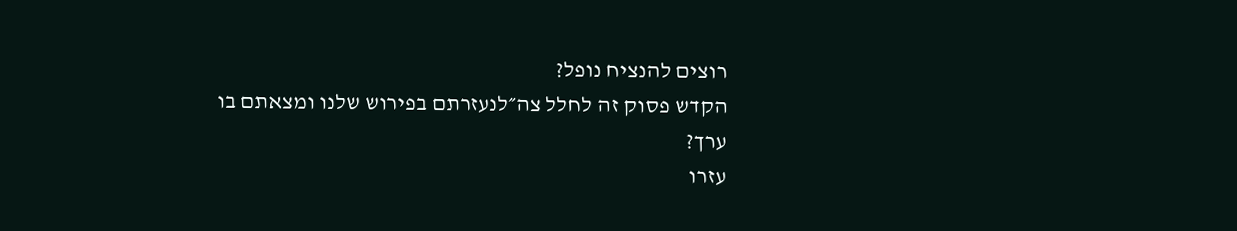רוצים להנציח נופל?
הקדש פסוק זה לחלל צה״לנעזרתם בפירוש שלנו ומצאתם בו ערך?
עזרו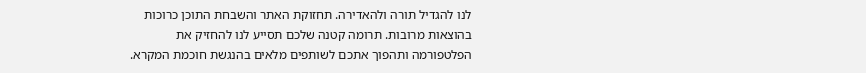לנו להגדיל תורה ולהאדירה. תחזוקת האתר והשבחת התוכן כרוכות בהוצאות מרובות. תרומה קטנה שלכם תסייע לנו להחזיק את הפלטפורמה ותהפוך אתכם לשותפים מלאים בהנגשת חוכמת המקרא.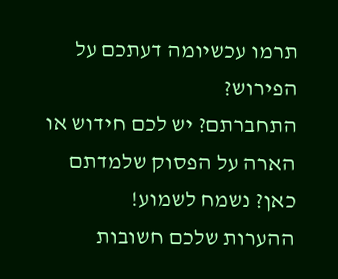תרמו עכשיומה דעתכם על הפירוש?
התחברתם? יש לכם חידוש או הארה על הפסוק שלמדתם כאן? נשמח לשמוע!
ההערות שלכם חשובות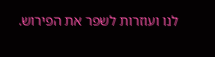לנו ועוזרות לשפר את הפירוש.